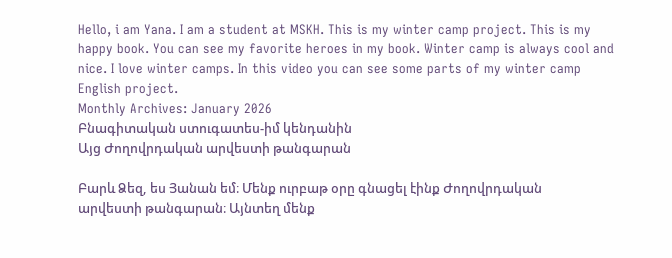Hello, i am Yana. I am a student at MSKH. This is my winter camp project. This is my happy book. You can see my favorite heroes in my book. Winter camp is always cool and nice. I love winter camps. In this video you can see some parts of my winter camp English project.
Monthly Archives: January 2026
Բնագիտական ստուգատես-իմ կենդանին
Այց Ժողովրդական արվեստի թանգարան

Բարև Ձեզ, ես Յանան եմ։ Մենք ուրբաթ օրը գնացել էինք Ժողովրդական արվեստի թանգարան։ Այնտեղ մենք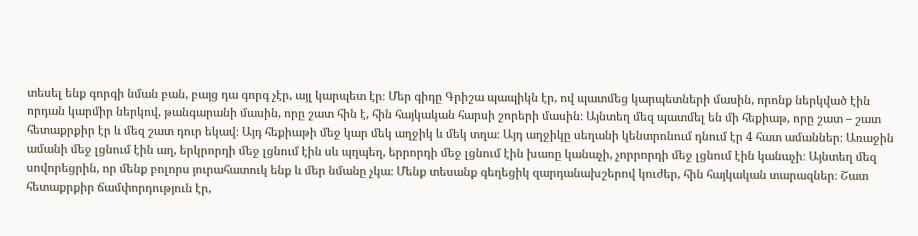տեսել ենք գորգի նման բան, բայց դա գորգ չէր, այլ կարպետ էր։ Մեր գիդը Գրիշա պապիկն էր, ով պատմեց կարպետների մասին, որոնք ներկված էին որդան կարմիր ներկով, թանգարանի մասին, որը շատ հին է, հին հայկական հարսի շորերի մասին։ Այնտեղ մեզ պատմել են մի հեքիաթ, որը շատ – շատ հետաքրքիր էր և մեզ շատ դուր եկավ։ Այդ հեքիաթի մեջ կար մեկ աղջիկ և մեկ տղա։ Այդ աղջիկը սեղանի կենտրոնում դնում էր 4 հատ ամաններ։ Առաջին ամանի մեջ լցնում էին աղ, երկրորդի մեջ լցնում էին սև պղպեղ, երրորդի մեջ լցնում էին խառը կանաչի, չորրորդի մեջ լցնում էին կանաչի։ Այնտեղ մեզ սովորեցրին, որ մենք բոլորս յուրահատուկ ենք և մեր նմանը չկա։ Մենք տեսանք գեղեցիկ զարդանախշերով կուժեր, հին հայկական տարազներ։ Շատ հետաքրքիր ճամփորդություն էր,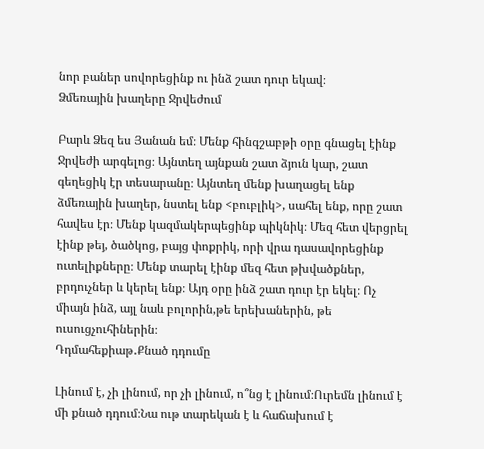նոր բաներ սովորեցինք ու ինձ շատ դուր եկավ։
Ձմեռային խաղերը Ջրվեժում

Բարև Ձեզ ես Յանան եմ։ Մենք հինգշաբթի օրը գնացել էինք Ջրվեժի արգելոց։ Այնտեղ այնքան շատ ձյուն կար, շատ գեղեցիկ էր տեսարանը։ Այնտեղ մենք խաղացել ենք ձմեռային խաղեր, նստել ենք <բուբլիկ>, սահել ենք, որը շատ հավես էր։ Մենք կազմակերպեցինք պիկնիկ։ Մեզ հետ վերցրել էինք թեյ, ծածկոց, բայց փոքրիկ, որի վրա դասավորեցինք ուտելիքները։ Մենք տարել էինք մեզ հետ թխվածքներ, բրդուչներ և կերել ենք։ Այդ օրը ինձ շատ դուր էր եկել։ Ոչ միայն ինձ, այլ նաև բոլորին,թե երեխաներին, թե ուսուցչուհիներին։
Դդմահեքիաթ․Քնած դդումը

Լինում է, չի լինում, որ չի լինում, ո՞նց է լինում։Ուրեմն լինում է մի քնած դդում։Նա ութ տարեկան է և հաճախում է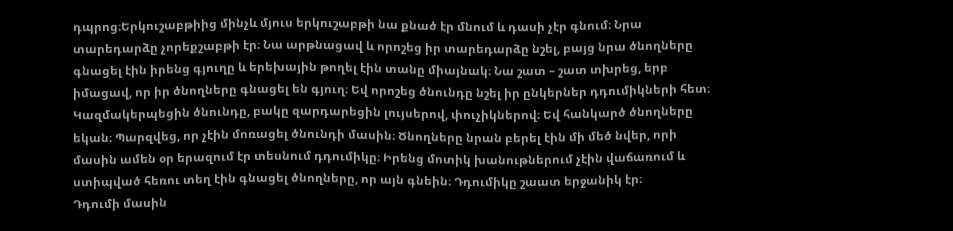դպրոց։Երկուշաբթիից մինչև մյուս երկուշաբթի նա քնած էր մնում և դասի չէր գնում։ Նրա տարեդարձը չորեքշաբթի էր։ Նա արթնացավ և որոշեց իր տարեդարձը նշել, բայց նրա ծնողները գնացել էին իրենց գյուղը և երեխային թողել էին տանը միայնակ։ Նա շատ – շատ տխրեց, երբ իմացավ, որ իր ծնողները գնացել են գյուղ։ Եվ որոշեց ծնունդը նշել իր ընկերներ դդումիկների հետ։ Կազմակերպեցին ծնունդը, բակը զարդարեցին լույսերով, փուչիկներով։ Եվ հանկարծ ծնողները եկան։ Պարզվեց, որ չէին մոռացել ծնունդի մասին։ Ծնողները նրան բերել էին մի մեծ նվեր, որի մասին ամեն օր երազում էր տեսնում դդումիկը։ Իրենց մոտիկ խանութներում չէին վաճառում և ստիպված հեռու տեղ էին գնացել ծնողները, որ այն գնեին։ Դդումիկը շաատ երջանիկ էր։
Դդումի մասին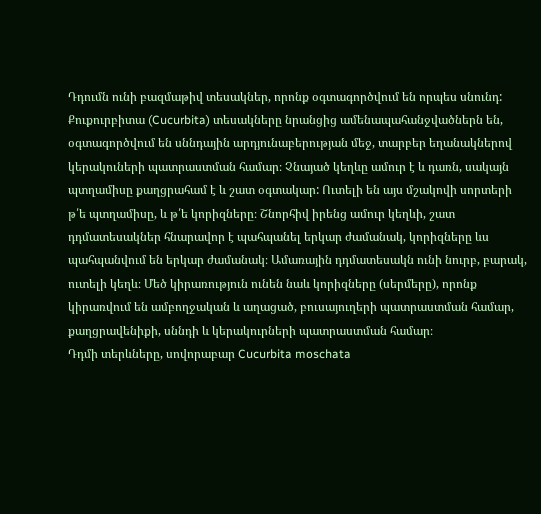Դդումն ունի բազմաթիվ տեսակներ, որոնք օգտագործվում են որպես սնունդ: Քուքուրբիտա (Cucurbita) տեսակները նրանցից ամենապահանջվածներն են, օգտագործվում են սննդային արդյունաբերության մեջ, տարբեր եղանակներով կերակուների պատրաստման համար։ Չնայած կեղևը ամուր է և դառն, սակայն պտղամիսը քաղցրահամ է և շատ օգտակար: Ուտելի են այս մշակովի սորտերի թ՛ե պտղամիսը, և թ՛ե կորիզները։ Շնորհիվ իրենց ամուր կեղևի, շատ դդմատեսակներ հնարավոր է պահպանել երկար ժամանակ, կորիզները ևս պահպանվում են երկար ժամանակ։ Ամառային դդմատեսակն ունի նուրբ, բարակ, ուտելի կեղև։ Մեծ կիրառություն ունեն նաև կորիզները (սերմերը), որոնք կիրառվում են ամբողջական և աղացած, բուսայուղերի պատրաստման համար, քաղցրավենիքի, սննդի և կերակուրների պատրաստման համար։
Դդմի տերևները, սովորաբար Cucurbita moschata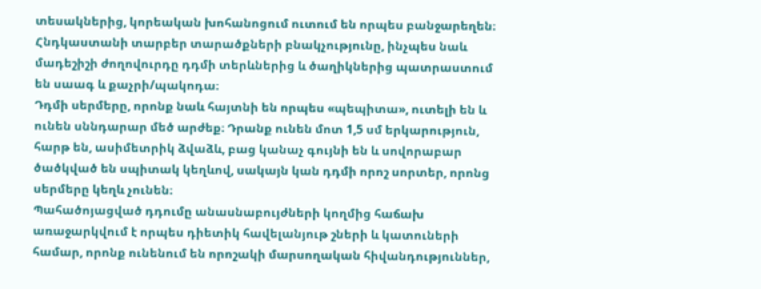տեսակներից, կորեական խոհանոցում ուտում են որպես բանջարեղեն։ Հնդկաստանի տարբեր տարածքների բնակչությունը, ինչպես նաև մադեշիշի ժողովուրդը դդմի տերևներից և ծաղիկներից պատրաստում են սաագ և քաչրի/պակոդա։
Դդմի սերմերը, որոնք նաև հայտնի են որպես «պեպիտա», ուտելի են և ունեն սննդարար մեծ արժեք։ Դրանք ունեն մոտ 1,5 սմ երկարություն, հարթ են, ասիմետրիկ ձվաձև, բաց կանաչ գույնի են և սովորաբար ծածկված են սպիտակ կեղևով, սակայն կան դդմի որոշ սորտեր, որոնց սերմերը կեղև չունեն։
Պահածոյացված դդումը անասնաբույժների կողմից հաճախ առաջարկվում է որպես դիետիկ հավելանյութ շների և կատուների համար, որոնք ունենում են որոշակի մարսողական հիվանդություններ,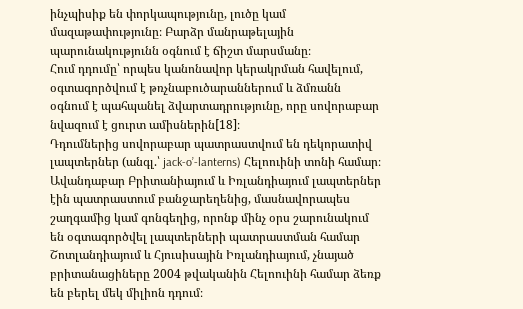ինչպիսիք են փորկապությունը, լուծը կամ մազաթափությունը։ Բարձր մանրաթելային պարունակությունն օգնում է ճիշտ մարսմանը։
Հում դդումը՝ որպես կանոնավոր կերակրման հավելում, օգտագործվում է թռչնաբուծարաններում և ձմռանն օգնում է պահպանել ձվարտադրությունը, որը սովորաբար նվազում է ցուրտ ամիսներին[18]։
Դդումներից սովորաբար պատրաստվում են դեկորատիվ լապտերներ (անգլ.՝ jack-o’-lanterns) Հելոուինի տոնի համար։ Ավանդաբար Բրիտանիայում և Իռլանդիայում լապտերներ էին պատրաստում բանջարեղենից, մասնավորապես շաղգամից կամ գոնգեղից, որոնք մինչ օրս շարունակում են օգտագործվել լապտերների պատրաստման համար Շոտլանդիայում և Հյուսիսային Իռլանդիայում, չնայած բրիտանացիները 2004 թվականին Հելոուինի համար ձեռք են բերել մեկ միլիոն դդում։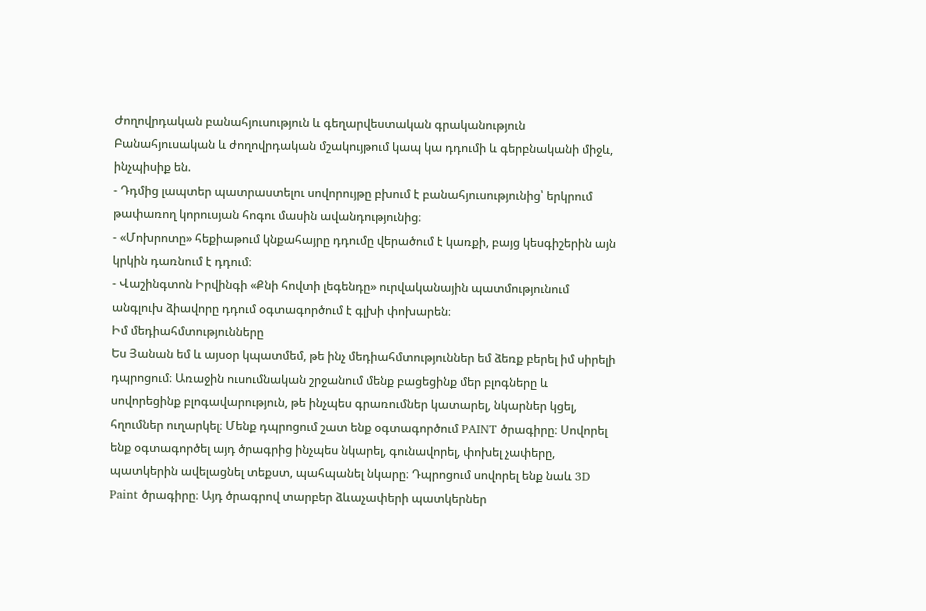Ժողովրդական բանահյուսություն և գեղարվեստական գրականություն
Բանահյուսական և ժողովրդական մշակույթում կապ կա դդումի և գերբնականի միջև, ինչպիսիք են.
- Դդմից լապտեր պատրաստելու սովորույթը բխում է բանահյուսությունից՝ երկրում թափառող կորուսյան հոգու մասին ավանդությունից։
- «Մոխրոտը» հեքիաթում կնքահայրը դդումը վերածում է կառքի, բայց կեսգիշերին այն կրկին դառնում է դդում։
- Վաշինգտոն Իրվինգի «Քնի հովտի լեգենդը» ուրվականային պատմությունում անգլուխ ձիավորը դդում օգտագործում է գլխի փոխարեն։
Իմ մեդիահմտությունները
Ես Յանան եմ և այսօր կպատմեմ, թե ինչ մեդիահմտություններ եմ ձեռք բերել իմ սիրելի դպրոցում։ Առաջին ուսումնական շրջանում մենք բացեցինք մեր բլոգները և սովորեցինք բլոգավարություն, թե ինչպես գրառումներ կատարել, նկարներ կցել, հղումներ ուղարկել։ Մենք դպրոցում շատ ենք օգտագործում PAINT ծրագիրը։ Սովորել ենք օգտագործել այդ ծրագրից ինչպես նկարել, գունավորել, փոխել չափերը, պատկերին ավելացնել տեքստ, պահպանել նկարը։ Դպրոցում սովորել ենք նաև 3D Paint ծրագիրը։ Այդ ծրագրով տարբեր ձևաչափերի պատկերներ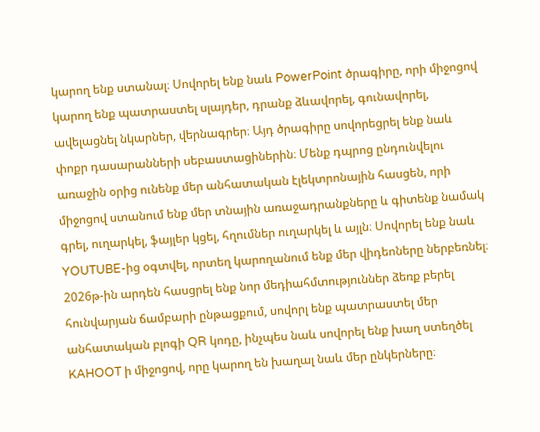կարող ենք ստանալ։ Սովորել ենք նաև PowerPoint ծրագիրը, որի միջոցով կարող ենք պատրաստել սլայդեր, դրանք ձևավորել, գունավորել, ավելացնել նկարներ, վերնագրեր։ Այդ ծրագիրը սովորեցրել ենք նաև փոքր դասարանների սեբաստացիներին։ Մենք դպրոց ընդունվելու առաջին օրից ունենք մեր անհատական էլեկտրոնային հասցեն, որի միջոցով ստանում ենք մեր տնային առաջադրանքները և գիտենք նամակ գրել, ուղարկել, ֆայլեր կցել, հղումներ ուղարկել և այլն։ Սովորել ենք նաև YOUTUBE-ից օգտվել, որտեղ կարողանում ենք մեր վիդեոները ներբեռնել։ 2026թ-ին արդեն հասցրել ենք նոր մեդիահմտություններ ձեռք բերել հունվարյան ճամբարի ընթացքում, սովորլ ենք պատրաստել մեր անհատական բլոգի QR կոդը, ինչպես նաև սովորել ենք խաղ ստեղծել KAHOOT ի միջոցով, որը կարող են խաղալ նաև մեր ընկերները։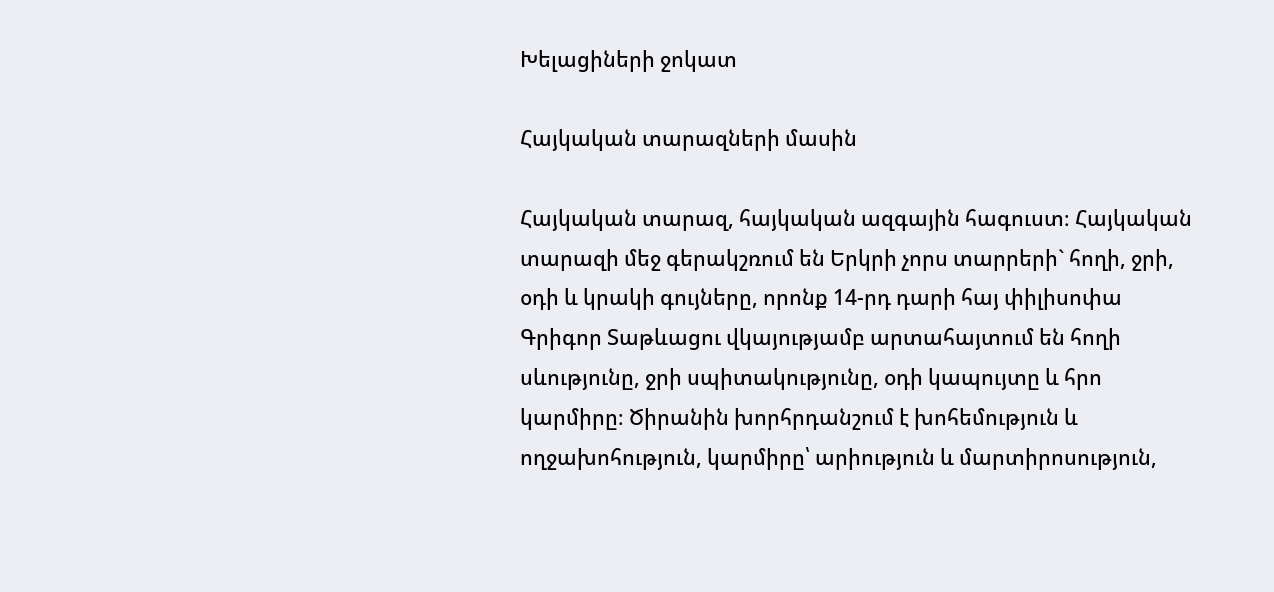Խելացիների ջոկատ

Հայկական տարազների մասին

Հայկական տարազ, հայկական ազգային հագուստ։ Հայկական տարազի մեջ գերակշռում են Երկրի չորս տարրերի` հողի, ջրի, օդի և կրակի գույները, որոնք 14-րդ դարի հայ փիլիսոփա Գրիգոր Տաթևացու վկայությամբ արտահայտում են հողի սևությունը, ջրի սպիտակությունը, օդի կապույտը և հրո կարմիրը։ Ծիրանին խորհրդանշում է խոհեմություն և ողջախոհություն, կարմիրը՝ արիություն և մարտիրոսություն,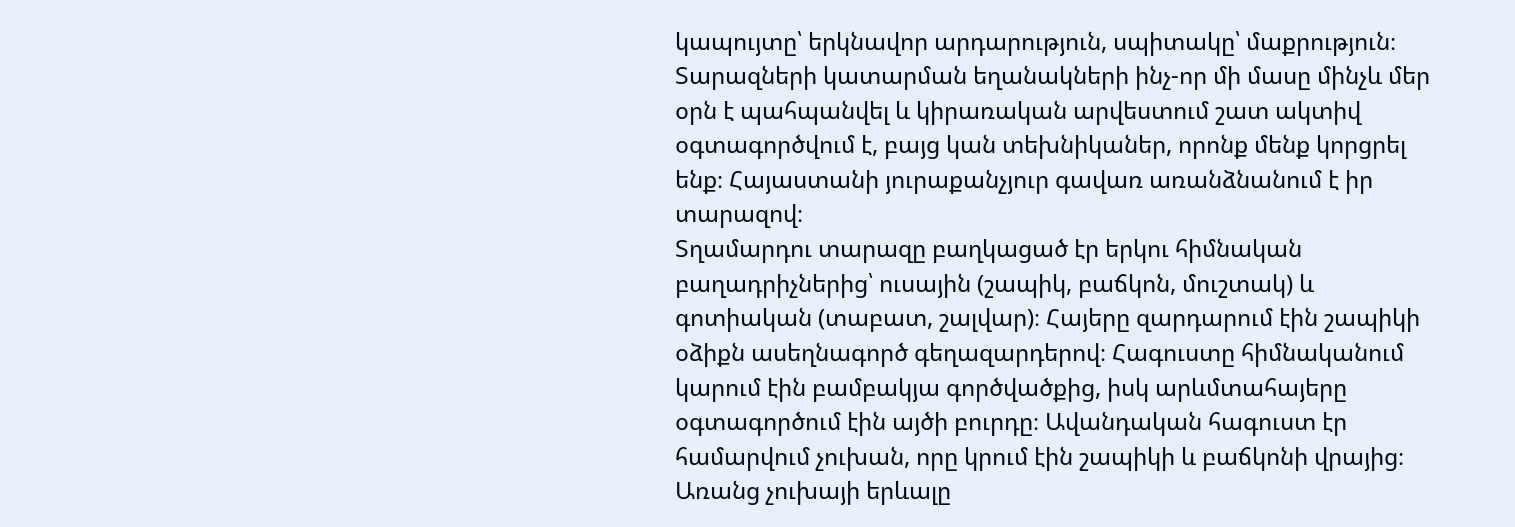կապույտը՝ երկնավոր արդարություն, սպիտակը՝ մաքրություն։ Տարազների կատարման եղանակների ինչ-որ մի մասը մինչև մեր օրն է պահպանվել և կիրառական արվեստում շատ ակտիվ օգտագործվում է, բայց կան տեխնիկաներ, որոնք մենք կորցրել ենք։ Հայաստանի յուրաքանչյուր գավառ առանձնանում է իր տարազով։
Տղամարդու տարազը բաղկացած էր երկու հիմնական բաղադրիչներից՝ ուսային (շապիկ, բաճկոն, մուշտակ) և գոտիական (տաբատ, շալվար)։ Հայերը զարդարում էին շապիկի օձիքն ասեղնագործ գեղազարդերով։ Հագուստը հիմնականում կարում էին բամբակյա գործվածքից, իսկ արևմտահայերը օգտագործում էին այծի բուրդը։ Ավանդական հագուստ էր համարվում չուխան, որը կրում էին շապիկի և բաճկոնի վրայից։ Առանց չուխայի երևալը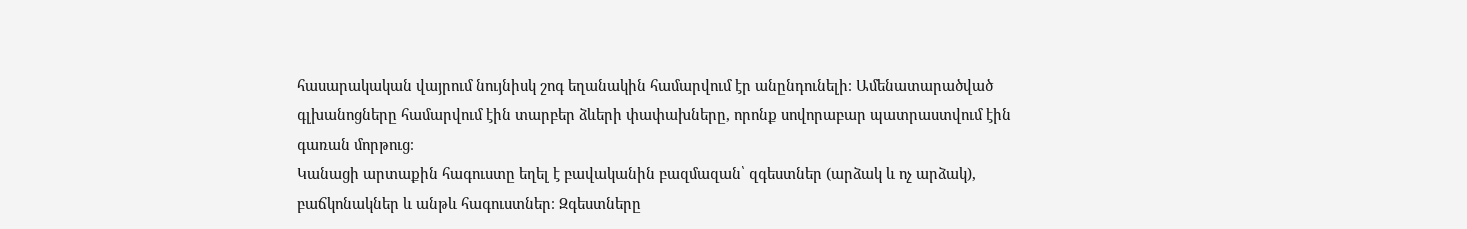հասարակական վայրում նույնիսկ շոգ եղանակին համարվում էր անընդունելի։ Ամենատարածված գլխանոցները համարվում էին տարբեր ձևերի փափախները, որոնք սովորաբար պատրաստվում էին գառան մորթուց։
Կանացի արտաքին հագուստը եղել է բավականին բազմազան՝ զգեստներ (արձակ և ոչ արձակ), բաճկոնակներ և անթև հագուստներ։ Զգեստները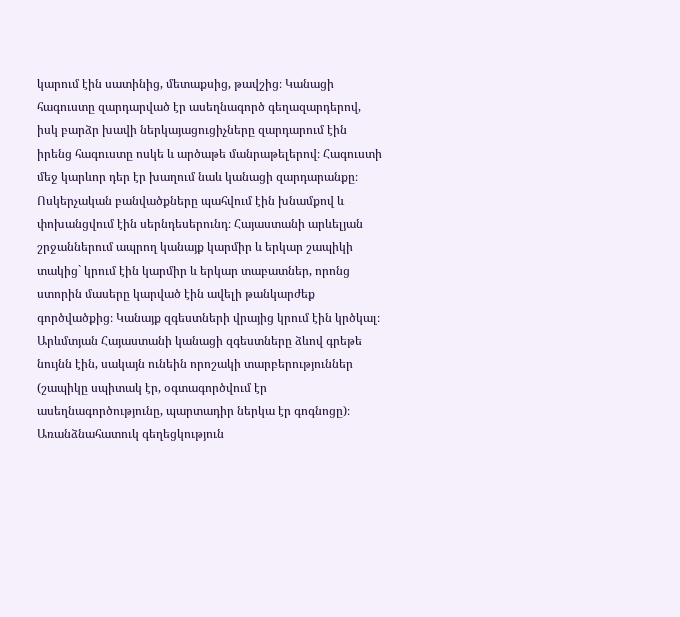կարում էին սատինից, մետաքսից, թավշից։ Կանացի հագուստը զարդարված էր ասեղնագործ գեղազարդերով, իսկ բարձր խավի ներկայացուցիչները զարդարում էին իրենց հագուստը ոսկե և արծաթե մանրաթելերով։ Հագուստի մեջ կարևոր դեր էր խաղում նաև կանացի զարդարանքը։ Ոսկերչական բանվածքները պահվում էին խնամքով և փոխանցվում էին սերնդեսերունդ։ Հայաստանի արևելյան շրջաններում ապրող կանայք կարմիր և երկար շապիկի տակից` կրում էին կարմիր և երկար տաբատներ, որոնց ստորին մասերը կարված էին ավելի թանկարժեք գործվածքից։ Կանայք զգեստների վրայից կրում էին կրծկալ։ Արևմտյան Հայաստանի կանացի զգեստները ձևով գրեթե նույնն էին, սակայն ունեին որոշակի տարբերություններ (շապիկը սպիտակ էր, օգտագործվում էր ասեղնագործությունը, պարտադիր ներկա էր գոգնոցը)։ Առանձնահատուկ գեղեցկություն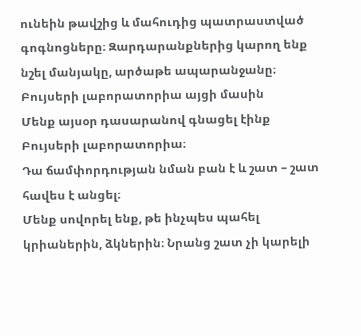ունեին թավշից և մահուդից պատրաստված գոգնոցները։ Զարդարանքներից կարող ենք նշել մանյակը, արծաթե ապարանջանը։
Բույսերի լաբորատորիա այցի մասին
Մենք այսօր դասարանով գնացել էինք Բույսերի լաբորատորիա։
Դա ճամփորդության նման բան է և շատ – շատ հավես է անցել։
Մենք սովորել ենք, թե ինչպես պահել կրիաներին, ձկներին։ Նրանց շատ չի կարելի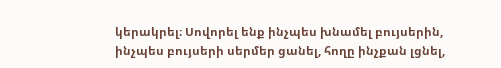կերակրել։ Սովորել ենք ինչպես խնամել բույսերին, ինչպես բույսերի սերմեր ցանել, հողը ինչքան լցնել,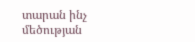տարան ինչ մեծության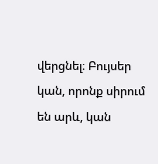վերցնել։ Բույսեր կան, որոնք սիրում են արև, կան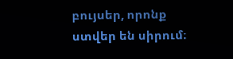բույսեր, որոնք ստվեր են սիրում։